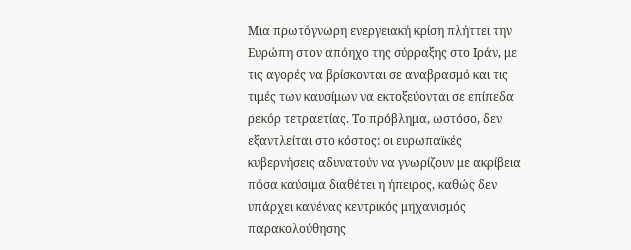Μια πρωτόγνωρη ενεργειακή κρίση πλήττει την Ευρώπη στον απόηχο της σύρραξης στο Ιράν, με τις αγορές να βρίσκονται σε αναβρασμό και τις τιμές των καυσίμων να εκτοξεύονται σε επίπεδα ρεκόρ τετραετίας. Το πρόβλημα, ωστόσο, δεν εξαντλείται στο κόστος: οι ευρωπαϊκές κυβερνήσεις αδυνατούν να γνωρίζουν με ακρίβεια πόσα καύσιμα διαθέτει η ήπειρος, καθώς δεν υπάρχει κανένας κεντρικός μηχανισμός παρακολούθησης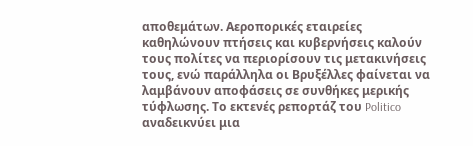αποθεμάτων. Αεροπορικές εταιρείες καθηλώνουν πτήσεις και κυβερνήσεις καλούν τους πολίτες να περιορίσουν τις μετακινήσεις τους, ενώ παράλληλα οι Βρυξέλλες φαίνεται να λαμβάνουν αποφάσεις σε συνθήκες μερικής τύφλωσης. Το εκτενές ρεπορτάζ του Politico αναδεικνύει μια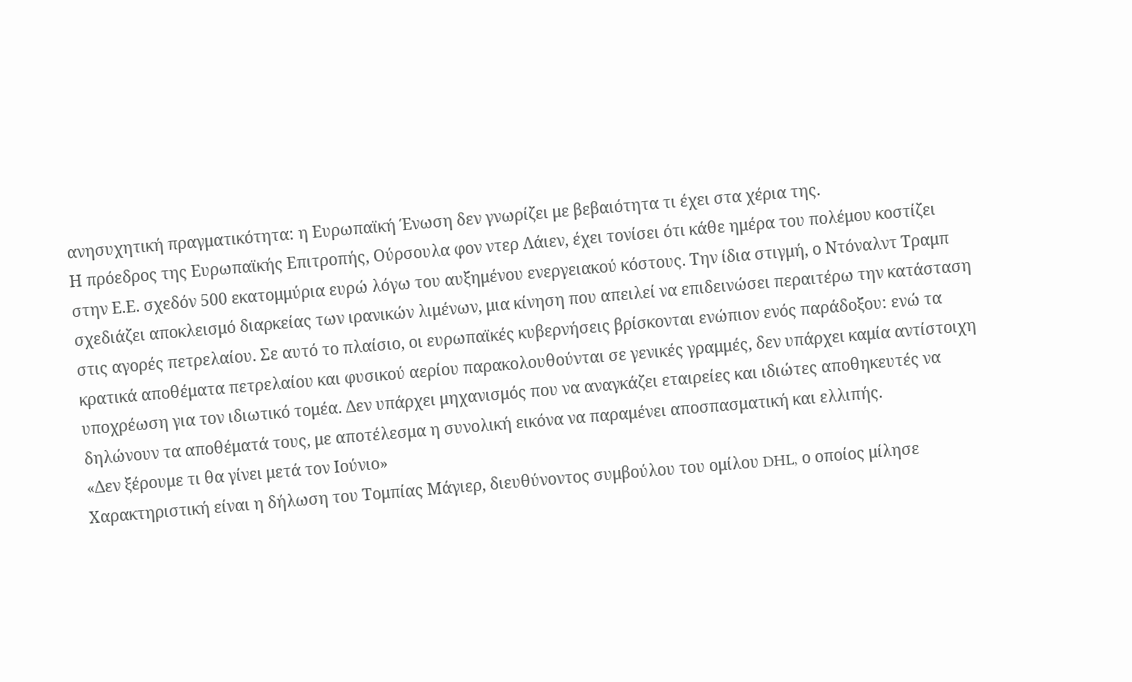ανησυχητική πραγματικότητα: η Ευρωπαϊκή Ένωση δεν γνωρίζει με βεβαιότητα τι έχει στα χέρια της.
Η πρόεδρος της Ευρωπαϊκής Επιτροπής, Ούρσουλα φον ντερ Λάιεν, έχει τονίσει ότι κάθε ημέρα του πολέμου κοστίζει στην Ε.Ε. σχεδόν 500 εκατομμύρια ευρώ λόγω του αυξημένου ενεργειακού κόστους. Την ίδια στιγμή, ο Ντόναλντ Τραμπ σχεδιάζει αποκλεισμό διαρκείας των ιρανικών λιμένων, μια κίνηση που απειλεί να επιδεινώσει περαιτέρω την κατάσταση στις αγορές πετρελαίου. Σε αυτό το πλαίσιο, οι ευρωπαϊκές κυβερνήσεις βρίσκονται ενώπιον ενός παράδοξου: ενώ τα κρατικά αποθέματα πετρελαίου και φυσικού αερίου παρακολουθούνται σε γενικές γραμμές, δεν υπάρχει καμία αντίστοιχη υποχρέωση για τον ιδιωτικό τομέα. Δεν υπάρχει μηχανισμός που να αναγκάζει εταιρείες και ιδιώτες αποθηκευτές να δηλώνουν τα αποθέματά τους, με αποτέλεσμα η συνολική εικόνα να παραμένει αποσπασματική και ελλιπής.
«Δεν ξέρουμε τι θα γίνει μετά τον Ιούνιο»
Χαρακτηριστική είναι η δήλωση του Τομπίας Μάγιερ, διευθύνοντος συμβούλου του ομίλου DHL, ο οποίος μίλησε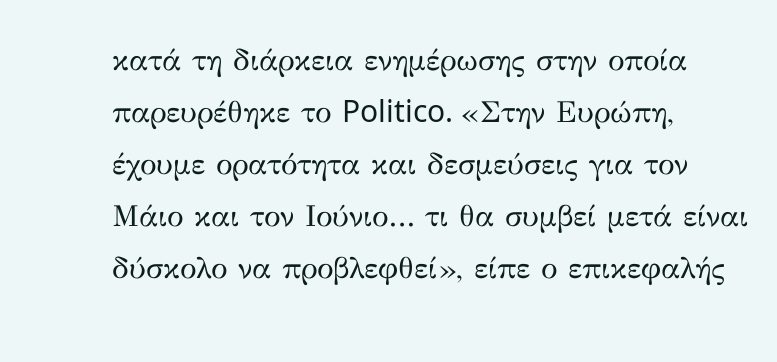κατά τη διάρκεια ενημέρωσης στην οποία παρευρέθηκε το Politico. «Στην Ευρώπη, έχουμε ορατότητα και δεσμεύσεις για τον Μάιο και τον Ιούνιο… τι θα συμβεί μετά είναι δύσκολο να προβλεφθεί», είπε ο επικεφαλής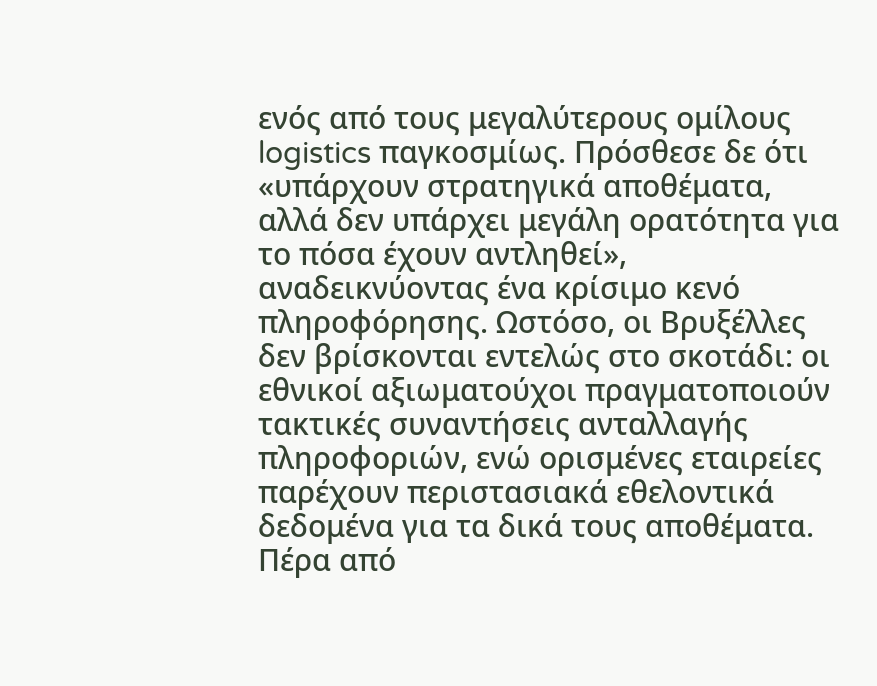ενός από τους μεγαλύτερους ομίλους logistics παγκοσμίως. Πρόσθεσε δε ότι «υπάρχουν στρατηγικά αποθέματα, αλλά δεν υπάρχει μεγάλη ορατότητα για το πόσα έχουν αντληθεί», αναδεικνύοντας ένα κρίσιμο κενό πληροφόρησης. Ωστόσο, οι Βρυξέλλες δεν βρίσκονται εντελώς στο σκοτάδι: οι εθνικοί αξιωματούχοι πραγματοποιούν τακτικές συναντήσεις ανταλλαγής πληροφοριών, ενώ ορισμένες εταιρείες παρέχουν περιστασιακά εθελοντικά δεδομένα για τα δικά τους αποθέματα. Πέρα από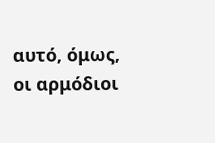αυτό, όμως, οι αρμόδιοι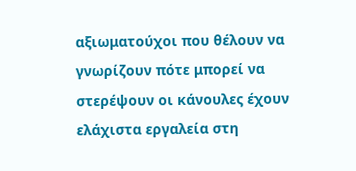αξιωματούχοι που θέλουν να γνωρίζουν πότε μπορεί να στερέψουν οι κάνουλες έχουν ελάχιστα εργαλεία στη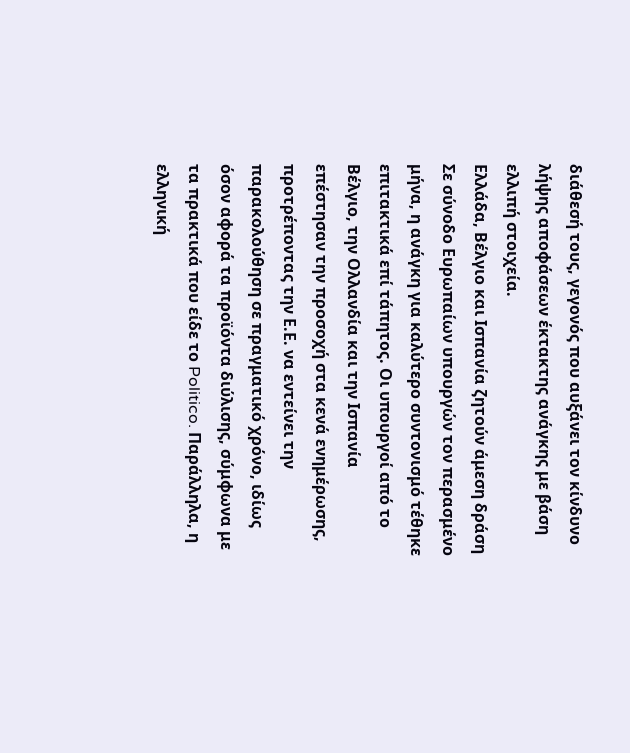διάθεσή τους, γεγονός που αυξάνει τον κίνδυνο λήψης αποφάσεων έκτακτης ανάγκης με βάση ελλιπή στοιχεία.
Ελλάδα, Βέλγιο και Ισπανία ζητούν άμεση δράση
Σε σύνοδο Ευρωπαίων υπουργών τον περασμένο μήνα, η ανάγκη για καλύτερο συντονισμό τέθηκε επιτακτικά επί τάπητος. Οι υπουργοί από το Βέλγιο, την Ολλανδία και την Ισπανία επέστησαν την προσοχή στα κενά ενημέρωσης, προτρέποντας την Ε.Ε. να εντείνει την παρακολούθηση σε πραγματικό χρόνο, ιδίως όσον αφορά τα προϊόντα διύλισης, σύμφωνα με τα πρακτικά που είδε το Politico. Παράλληλα, η ελληνική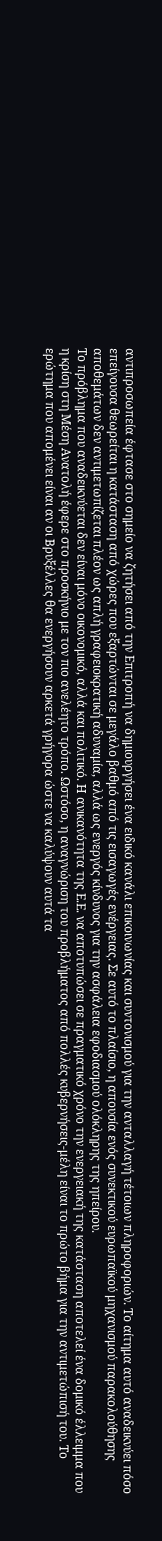αντιπροσωπεία έφτασε στο σημείο να ζητήσει από την Επιτροπή να δημιουργήσει ένα ειδικό κανάλι επικοινωνίας και συντονισμού για την ανταλλαγή τέτοιων πληροφοριών. Το αίτημα αυτό αναδεικνύει πόσο επείγουσα θεωρείται η κατάσταση από χώρες που εξαρτώνται σε μεγάλο βαθμό από τις εισαγωγές ενέργειας. Σε αυτό το πλαίσιο, η απουσία ενός συνεκτικού ευρωπαϊκού μηχανισμού παρακολούθησης αποθεμάτων δεν αντιμετωπίζεται πλέον ως απλή γραφειοκρατική αδυναμία, αλλά ως ενεργός κίνδυνος για την ασφάλεια εφοδιασμού ολόκληρης της ηπείρου.
Το πρόβλημα που αναδεικνύεται δεν είναι μόνο οικονομικό, αλλά και πολιτικό. Η ανικανότητα της Ε.Ε. να αποτυπώσει σε πραγματικό χρόνο την ενεργειακή της κατάσταση αποτελεί ένα δομικό έλλειμμα που η κρίση στη Μέση Ανατολή έφερε στο προσκήνιο με τον πιο ανελέητο τρόπο. Ωστόσο, η αναγνώριση του προβλήματος από πολλές κυβερνήσεις-μέλη είναι το πρώτο βήμα για την αντιμετώπισή του. Το ερώτημα που απομένει είναι αν οι Βρυξέλλες θα ενεργήσουν αρκετά γρήγορα ώστε να καλύψουν αυτά τα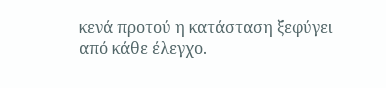κενά προτού η κατάσταση ξεφύγει από κάθε έλεγχο.